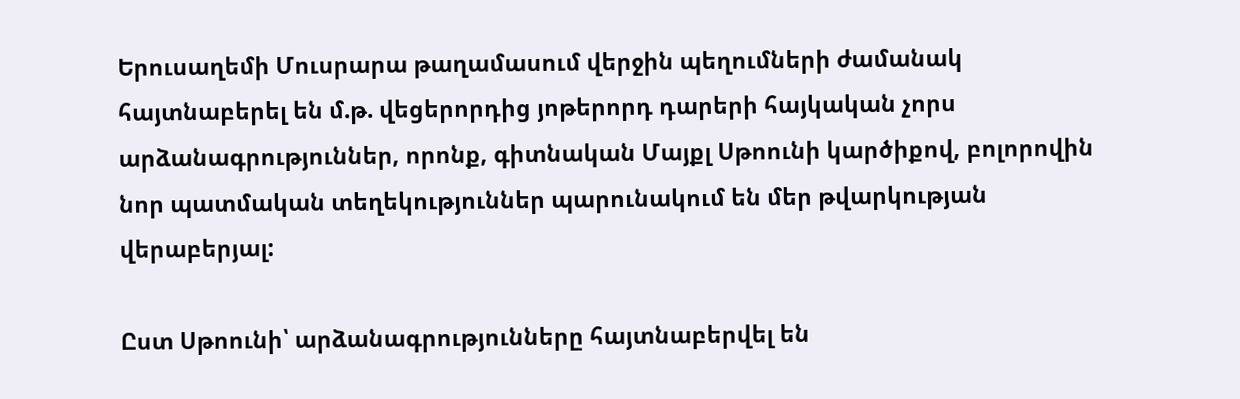Երուսաղեմի Մուսրարա թաղամասում վերջին պեղումների ժամանակ հայտնաբերել են մ.թ. վեցերորդից յոթերորդ դարերի հայկական չորս արձանագրություններ, որոնք, գիտնական Մայքլ Սթոունի կարծիքով, բոլորովին նոր պատմական տեղեկություններ պարունակում են մեր թվարկության վերաբերյալ:

Ըստ Սթոունի՝ արձանագրությունները հայտնաբերվել են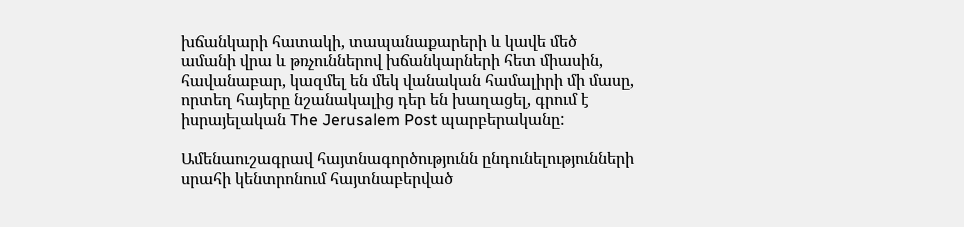խճանկարի հատակի, տապանաքարերի և կավե մեծ ամանի վրա և թռչուններով խճանկարների հետ միասին, հավանաբար, կազմել են մեկ վանական համալիրի մի մասը, որտեղ հայերը նշանակալից դեր են խաղացել, գրում է իսրայելական The Jerusalem Post պարբերականը:

Ամենաուշագրավ հայտնագործությունն ընդունելությունների սրահի կենտրոնում հայտնաբերված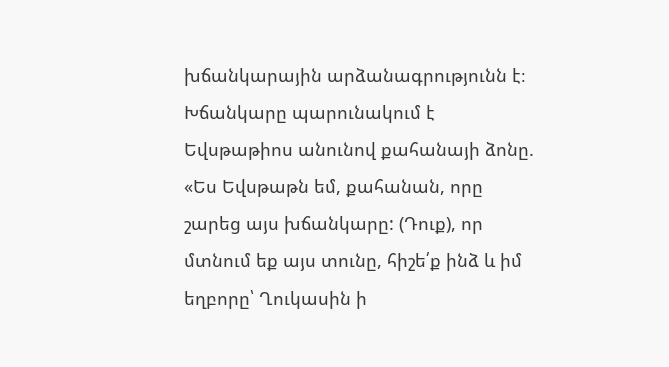խճանկարային արձանագրությունն է։ Խճանկարը պարունակում է Եվսթաթիոս անունով քահանայի ձոնը. «Ես Եվսթաթն եմ, քահանան, որը շարեց այս խճանկարը: (Դուք), որ մտնում եք այս տունը, հիշե՛ք ինձ և իմ եղբորը՝ Ղուկասին ի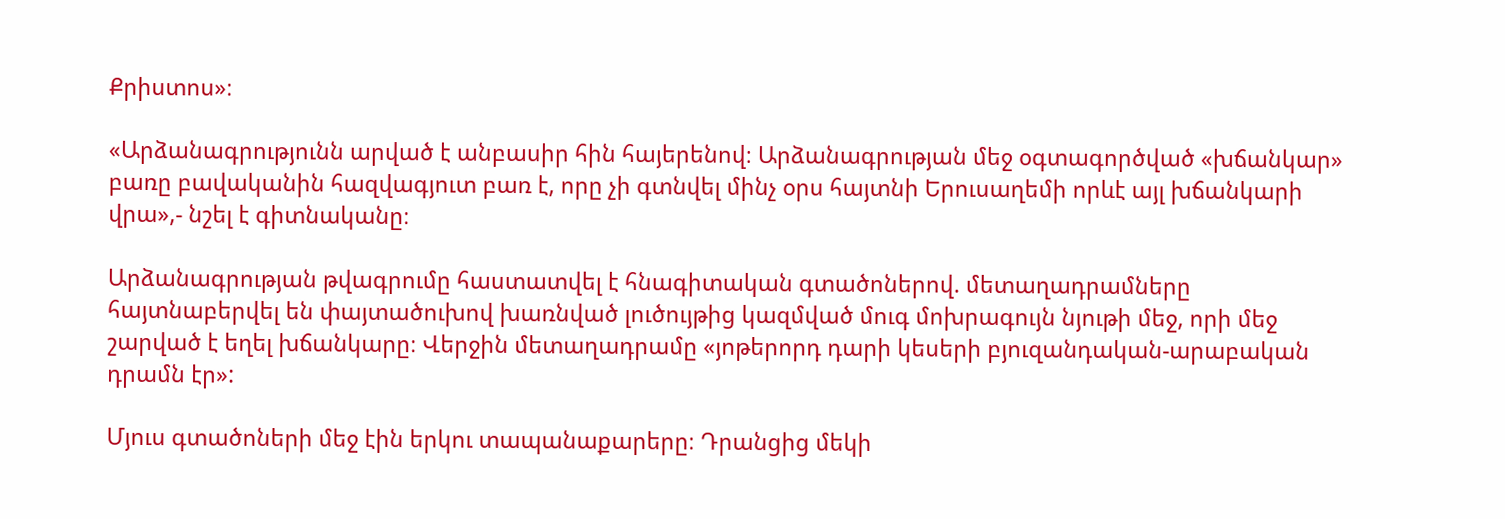Քրիստոս»։

«Արձանագրությունն արված է անբասիր հին հայերենով։ Արձանագրության մեջ օգտագործված «խճանկար» բառը բավականին հազվագյուտ բառ է, որը չի գտնվել մինչ օրս հայտնի Երուսաղեմի որևէ այլ խճանկարի վրա»,- նշել է գիտնականը։

Արձանագրության թվագրումը հաստատվել է հնագիտական գտածոներով. մետաղադրամները հայտնաբերվել են փայտածուխով խառնված լուծույթից կազմված մուգ մոխրագույն նյութի մեջ, որի մեջ շարված է եղել խճանկարը։ Վերջին մետաղադրամը «յոթերորդ դարի կեսերի բյուզանդական-արաբական դրամն էր»:

Մյուս գտածոների մեջ էին երկու տապանաքարերը։ Դրանցից մեկի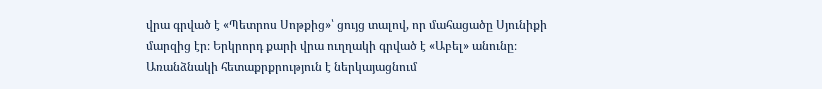վրա գրված է «Պետրոս Սոթքից»՝ ցույց տալով, որ մահացածը Սյունիքի մարզից էր։ Երկրորդ քարի վրա ուղղակի գրված է «Աբել» անունը։ Առանձնակի հետաքրքրություն է ներկայացնում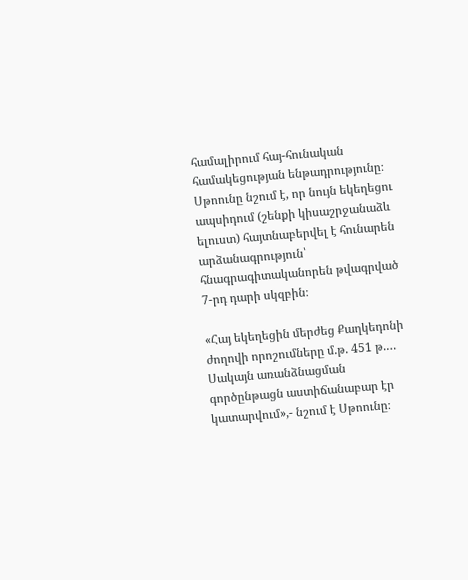համալիրում հայ-հունական համակեցության ենթադրությունը։ Սթոունը նշում է, որ նույն եկեղեցու ապսիդում (շենքի կիսաշրջանաձև ելուստ) հայտնաբերվել է հունարեն արձանագրություն՝ հնագրագիտականորեն թվագրված 7-րդ դարի սկզբին։

«Հայ եկեղեցին մերժեց Քաղկեդոնի ժողովի որոշումները մ.թ. 451 թ.… Սակայն առանձնացման գործընթացն աստիճանաբար էր կատարվում»,- նշում է Սթոունը։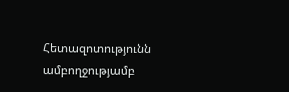Հետազոտությունն ամբողջությամբ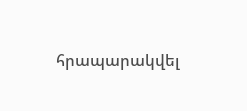հրապարակվել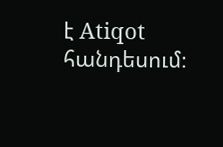է Atiqot հանդեսում։